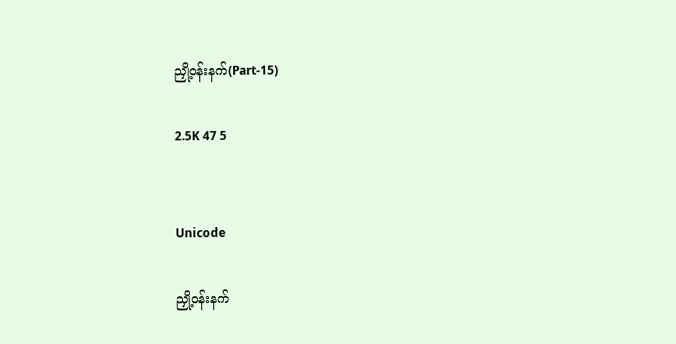ညှို့ဝန်းနက်(Part-15)

2.5K 47 5


Unicode

ညှို့ဝန်းနက်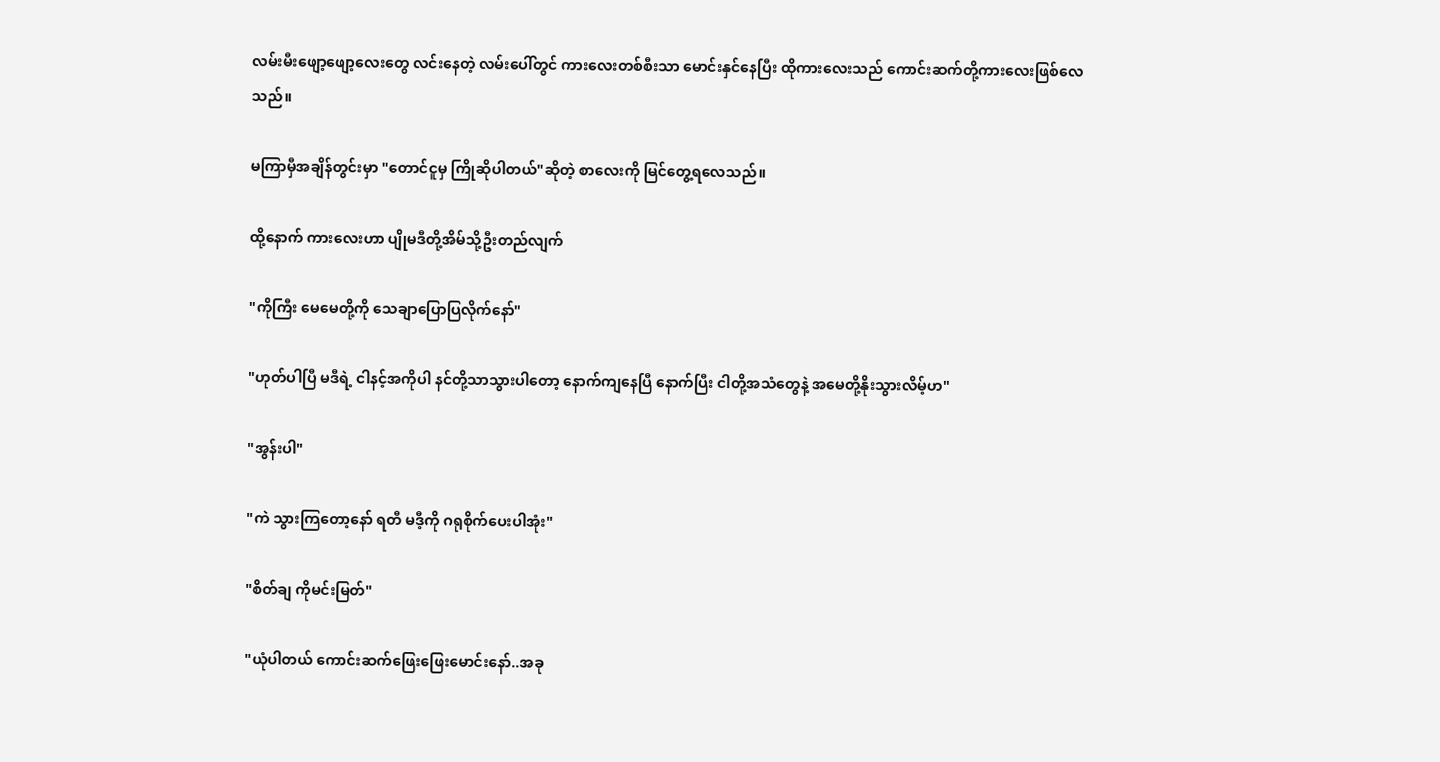လမ်းမီးဖျော့ဖျော့လေးတွေ လင်းနေတဲ့ လမ်းပေါ်တွင် ကားလေးတစ်စီးသာ မောင်းနှင်နေပြီး ထိုကားလေးသည် ကောင်းဆက်တို့ကားလေးဖြစ်လေသည်။

မကြာမှီအချိန်တွင်းမှာ "တောင်ငူမှ ကြိုဆိုပါတယ်"ဆိုတဲ့ စာလေးကို မြင်တွေ့ရလေသည်။

ထို့နောက် ကားလေးဟာ ပျိုမဒီတို့အိမ်သို့ဦးတည်လျက်

"ကိုကြီး မေမေတို့ကို သေချာပြောပြလိုက်နော်"

"ဟုတ်ပါပြီ မဒီရဲ့ ငါနင့်အကိုပါ နင်တို့သာသွားပါတော့ နောက်ကျနေပြီ နောက်ပြီး ငါတို့အသံတွေနဲ့ အမေတို့နိုးသွားလိမ့်ဟ"

"အွန်းပါ"

"ကဲ သွားကြတော့နော် ရတီ မဒီ့ကို ဂရုစိုက်ပေးပါအုံး"

"စိတ်ချ ကိုမင်းမြတ်"

"ယုံပါတယ် ကောင်းဆက်ဖြေးဖြေးမောင်းနော်..အခု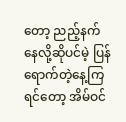တော့ ညည့်နက်နေလို့ဆိုပင်မဲ့ ပြန်ရောက်တဲ့နေ့ကြရင်တော့ အိမ်ဝင်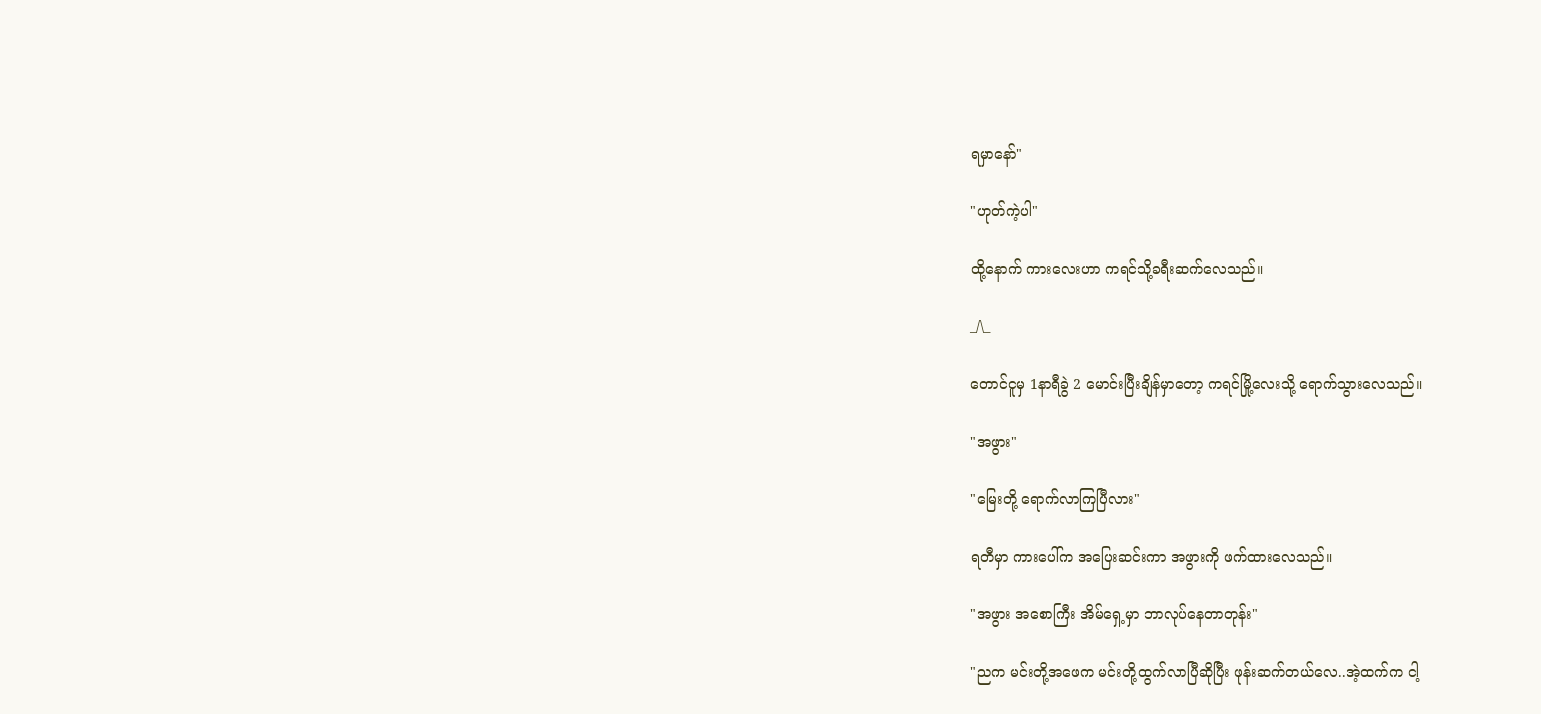ရမှာနော်"

"ဟုတ်ကဲ့ပါ"

ထို့နောက် ကားလေးဟာ ကရင်သို့ခရီးဆက်လေသည်။

_/\_

တောင်ငူမှ 1နာရီခွဲ 2 မောင်းပြီးချိန်မှာတော့ ကရင်မြို့လေးသို့ ရောက်သွားလေသည်။

"အဖွား"

"မြေးတို့ ရောက်လာကြပြီလား"

ရတီမှာ ကားပေါ်က အပြေးဆင်းကာ အဖွားကို ဖက်ထားလေသည်။

"အဖွား အစောကြီး အိမ်ရှေ့မှာ ဘာလုပ်နေတာတုန်း"

"ညက မင်းတို့အဖေက မင်းတို့ထွက်လာပြီဆိုပြီး ဖုန်းဆက်တယ်လေ..အဲ့ထက်က ငါ့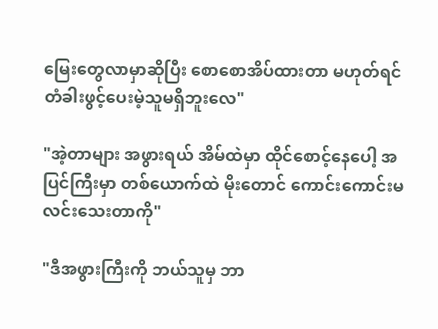မြေးတွေလာမှာဆိုပြီး စောစောအိပ်ထားတာ မဟုတ်ရင် တံခါးဖွင့်ပေးမဲ့သူမရှိဘူးလေ"

"အဲ့တာများ အဖွားရယ် အိမ်ထဲမှာ ထိုင်စောင့်နေပေါ့ အပြင်ကြီးမှာ တစ်ယောက်ထဲ မိုးတောင် ကောင်းကောင်းမလင်းသေးတာကို"

"ဒီအဖွားကြီးကို ဘယ်သူမှ ဘာ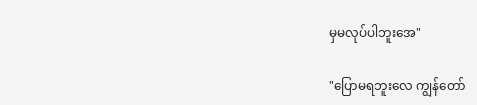မှမလုပ်ပါဘူးအေ"

"ပြောမရဘူးလေ ကျွန်တော်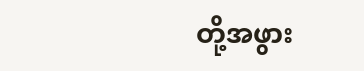တို့အဖွား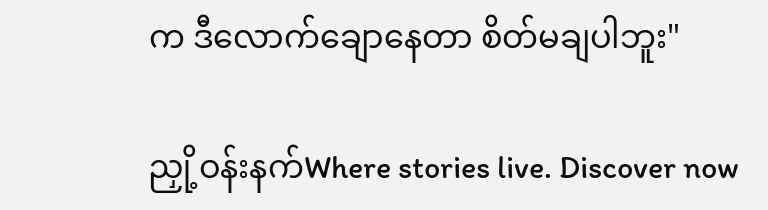က ဒီလောက်ချောနေတာ စိတ်မချပါဘူး"

ညှို့ဝန်းနက်Where stories live. Discover now